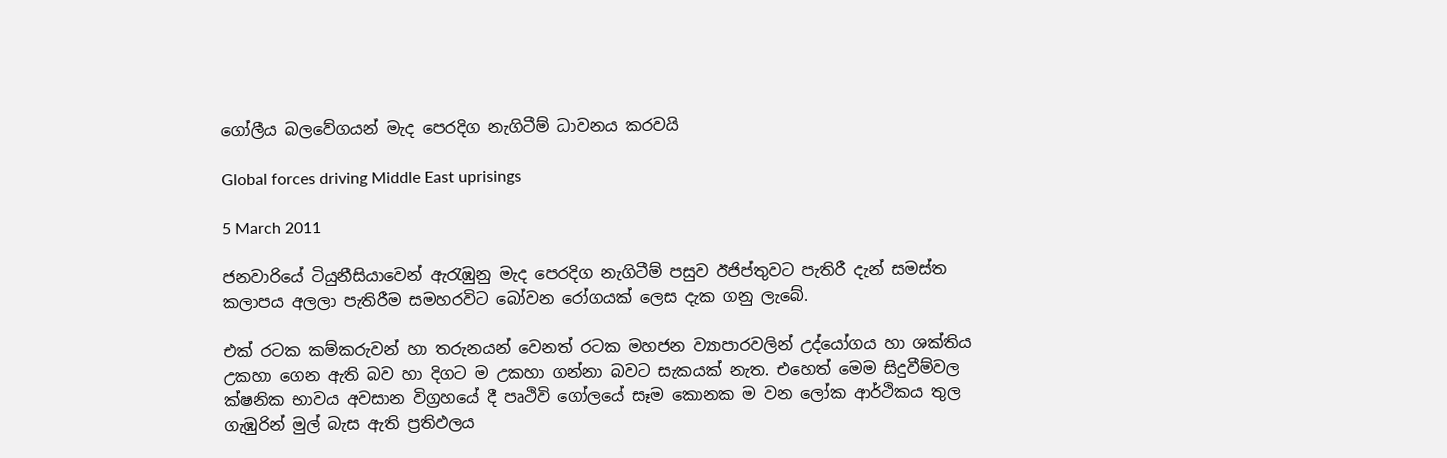ගෝලීය බලවේගයන් මැද පෙරදිග නැගිටීම් ධාවනය කරවයි

Global forces driving Middle East uprisings

5 March 2011

ජනවාරියේ ටියුනීසියාවෙන් ඇරැඹුනු මැද පෙරදිග නැගිටීම් පසුව ඊජිප්තුවට පැතිරී දැන් සමස්ත කලාපය අලලා පැතිරීම සමහරවිට බෝවන රෝගයක් ලෙස දැක ගනු ලැබේ.

එක් රටක කම්කරුවන් හා තරුනයන් වෙනත් රටක මහජන ව්‍යාපාරවලින් උද්යෝගය හා ශක්තිය උකහා ගෙන ඇති බව හා දිගට ම උකහා ගන්නා බවට සැකයක් නැත. එහෙත් මෙම සිදුවීම්වල ක්ෂනික භාවය අවසාන විග්‍රහයේ දී පෘථිවි ගෝලයේ සෑම කොනක ම වන ලෝක ආර්ථිකය තුල ගැඹුරින් මුල් බැස ඇති ප්‍රතිඵලය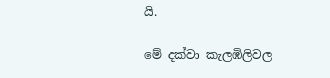යි.

මේ දක්වා කැලඹිලිවල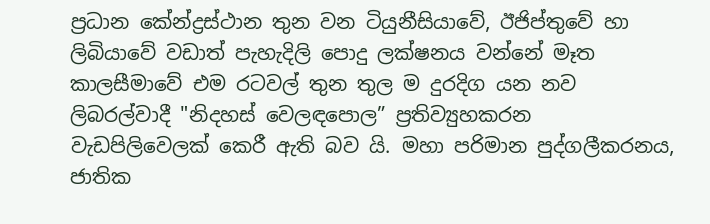ප්‍රධාන කේන්ද්‍රස්ථාන තුන වන ටියුනීසියාවේ, ඊජිප්තුවේ හා ලිබියාවේ වඩාත් පැහැදිලි පොදු ලක්ෂනය වන්නේ මෑත කාලසීමාවේ එම රටවල් තුන තුල ම දුරදිග යන නව ලිබරල්වාදී "නිදහස් වෙලඳපොල” ප්‍රතිව්‍යුහකරන වැඩපිලිවෙලක් කෙරී ඇති බව යි. මහා පරිමාන පුද්ගලීකරනය, ජාතික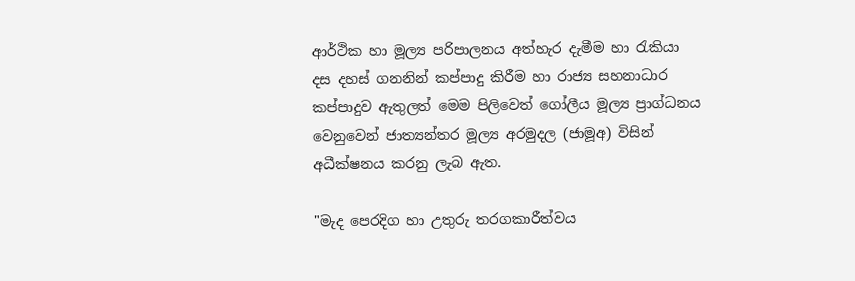ආර්ථික හා මූල්‍ය පරිපාලනය අත්හැර දැමීම හා රැකියා දස දහස් ගනනින් කප්පාදු කිරීම හා රාජ්‍ය සහනාධාර කප්පාදුව ඇතුලත් මෙම පිලිවෙත් ගෝලීය මූල්‍ය ප්‍රාග්ධනය වෙනුවෙන් ජාත්‍යන්තර මූල්‍ය අරමුදල (ජාමූඅ) විසින් අධීක්ෂනය කරනු ලැබ ඇත.

"මැද පෙරදිග හා උතුරු තරගකාරීත්වය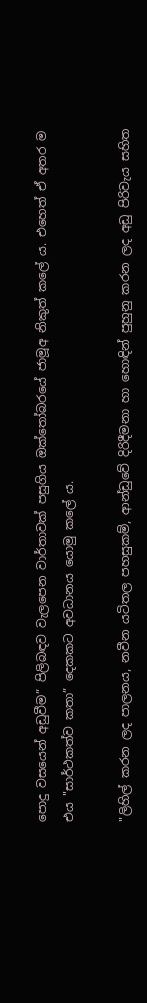පොදු වසයෙන් අඩුවීම” පිලිබඳව වැලපෙන වාර්තාවක් පසුගිය ඔක්තෝබරයේ ජාමූඅ නිකුත් කලේ ය. එහෙත් ඒ අතර ම එය "සාර්ථකත්ව කතා” දෙකකට අවධානය යොමු කලේ ය.

"ලිහිල් කරන ලද පාලනය, නවීන යටිතල පහසුකම්, ආන්ඩුවේ දිරිදීමනා හා හොඳින් පුහුනු කරන ලද අඩු පිරිවැය සහිත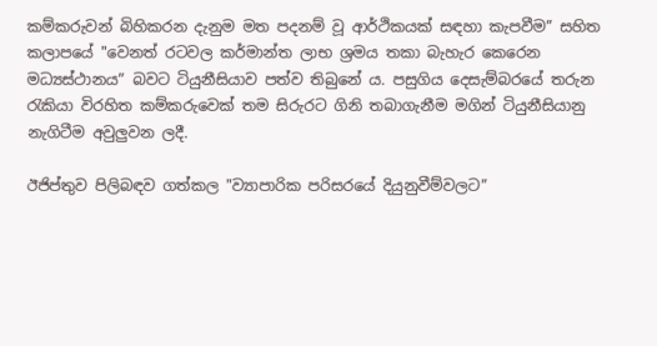කම්කරුවන් බිහිකරන දැනුම මත පදනම් වූ ආර්ථිකයක් සඳහා කැපවීම” සහිත කලාපයේ "වෙනත් රටවල කර්මාන්ත ලාභ ශ්‍රමය තකා බැහැර කෙරෙන මධ්‍යස්ථානය” බවට ටියුනීසියාව පත්ව තිබුනේ ය. පසුගිය දෙසැම්බරයේ තරුන රැකියා විරහිත කම්කරුවෙක් තම සිරුරට ගිනි තබාගැනීම මගින් ටියුනීසියානු නැගිටීම අවුලුවන ලදී.

ඊජිප්තුව පිලිබඳව ගත්කල "ව්‍යාපාරික පරිසරයේ දියුනුවීම්වලට”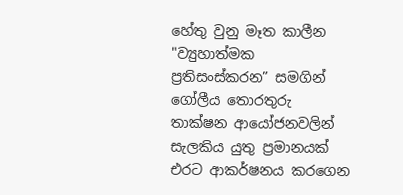හේතු වුනු මෑත කාලීන "ව්‍යුහාත්මක ප්‍රතිසංස්කරන” සමගින් ගෝලීය තොරතුරු තාක්ෂන ආයෝජනවලින් සැලකිය යුතු ප්‍රමානයක් එරට ආකර්ෂනය කරගෙන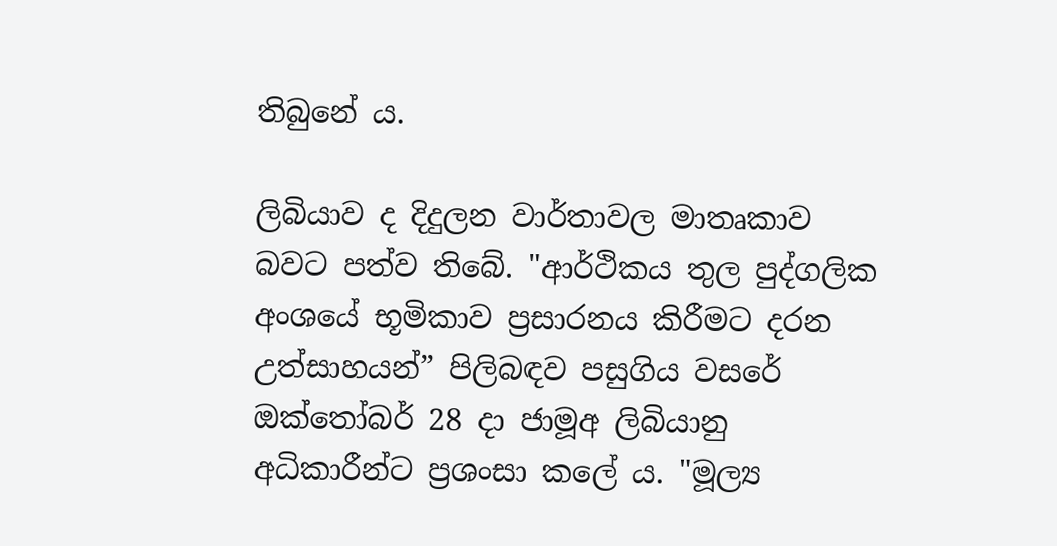තිබුනේ ය.

ලිබියාව ද දිදුලන වාර්තාවල මාතෘකාව බවට පත්ව තිබේ. "ආර්ථිකය තුල පුද්ගලික අංශයේ භූමිකාව ප්‍රසාරනය කිරීමට දරන උත්සාහයන්” පිලිබඳව පසුගිය වසරේ ඔක්තෝබර් 28 දා ජාමූඅ ලිබියානු අධිකාරීන්ට ප්‍රශංසා කලේ ය. "මූල්‍ය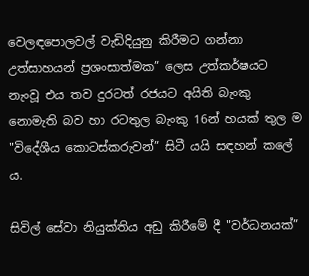වෙලඳපොලවල් වැඩිදියුනු කිරීමට ගන්නා උත්සාහයන් ප්‍රශංසාත්මක” ලෙස උත්කර්ෂයට නැංවූ එය තව දුරටත් රජයට අයිති බැංකු නොමැති බව හා රටතුල බැංකු 16න් හයක් තුල ම "විදේශීය කොටස්කරුවන්” සිටී යයි සඳහන් කලේ ය.

සිවිල් සේවා නියුක්තිය අඩු කිරීමේ දී "වර්ධනයක්”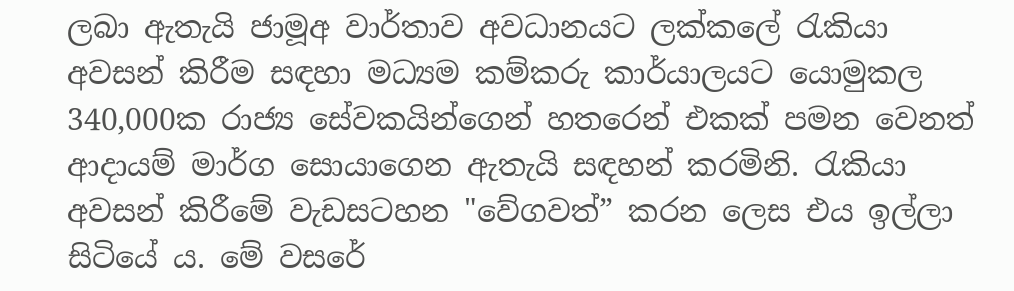ලබා ඇතැයි ජාමූඅ වාර්තාව අවධානයට ලක්කලේ රැකියා අවසන් කිරීම සඳහා මධ්‍යම කම්කරු කාර්යාලයට යොමුකල 340,000ක රාජ්‍ය සේවකයින්ගෙන් හතරෙන් එකක් පමන වෙනත් ආදායම් මාර්ග සොයාගෙන ඇතැයි සඳහන් කරමිනි. රැකියා අවසන් කිරීමේ වැඩසටහන "වේගවත්” කරන ලෙස එය ඉල්ලා සිටියේ ය. මේ වසරේ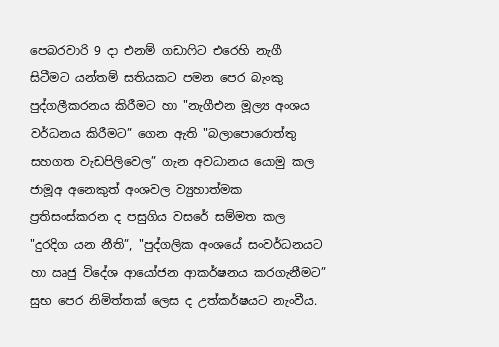පෙබරවාරි 9 දා එනම් ගඩාෆිට එරෙහි නැගී සිටීමට යන්තම් සතියකට පමන පෙර බැංකු පුද්ගලීකරනය කිරීමට හා "නැගීඑන මූල්‍ය අංශය වර්ධනය කිරීමට” ගෙන ඇති "බලාපොරොත්තු සහගත වැඩපිලිවෙල” ගැන අවධානය යොමු කල ජාමූඅ අනෙකුත් අංශවල ව්‍යුහාත්මක ප්‍රතිසංස්කරන ද පසුගිය වසරේ සම්මත කල "දුරදිග යන නීති”, "පුද්ගලික අංශයේ සංවර්ධනයට හා ඍජු විදේශ ආයෝජන ආකර්ෂනය කරගැනීමට” සුභ පෙර නිමිත්තක් ලෙස ද උත්කර්ෂයට නැංවීය.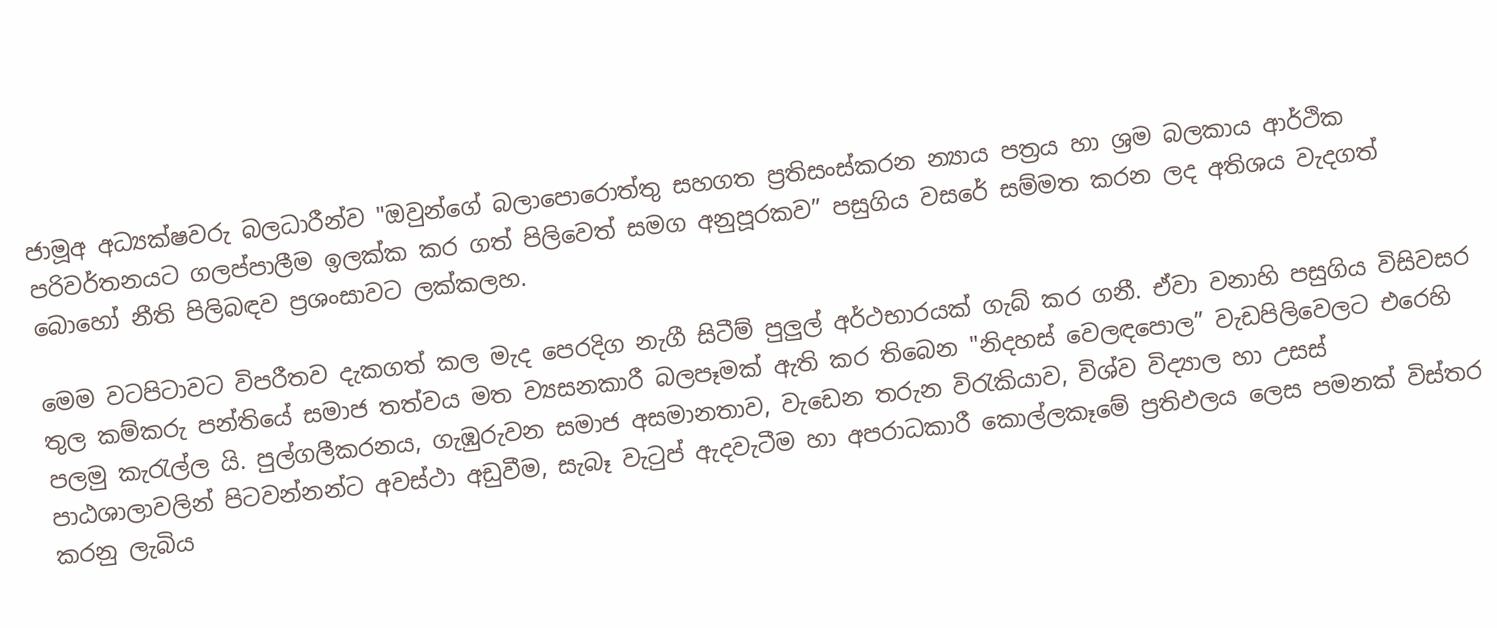ජාමූඅ අධ්‍යක්ෂවරු බලධාරීන්ව "ඔවුන්ගේ බලාපොරොත්තු සහගත ප්‍රතිසංස්කරන න්‍යාය පත්‍රය හා ශ්‍රම බලකාය ආර්ථික පරිවර්තනයට ගලප්පාලීම ඉලක්ක කර ගත් පිලිවෙත් සමග අනුපූරකව” පසුගිය වසරේ සම්මත කරන ලද අතිශය වැදගත් බොහෝ නීති පිලිබඳව ප්‍රශංසාවට ලක්කලහ.

මෙම වටපිටාවට විපරීතව දැකගත් කල මැද පෙරදිග නැගී සිටීම් පුලුල් අර්ථභාරයක් ගැබ් කර ගනී. ඒවා වනාහි පසුගිය විසිවසර තුල කම්කරු පන්තියේ සමාජ තත්වය මත ව්‍යසනකාරී බලපෑමක් ඇති කර තිබෙන "නිදහස් වෙලඳපොල” වැඩපිලිවෙලට එරෙහි පලමු කැරැල්ල යි. පුල්ගලීකරනය, ගැඹුරුවන සමාජ අසමානතාව, වැඩෙන තරුන විරැකියාව, විශ්ව විද්‍යාල හා උසස් පාඨශාලාවලින් පිටවන්නන්ට අවස්ථා අඩුවීම, සැබෑ වැටුප් ඇදවැටීම හා අපරාධකාරී කොල්ලකෑමේ ප්‍රතිඵලය ලෙස පමනක් විස්තර කරනු ලැබිය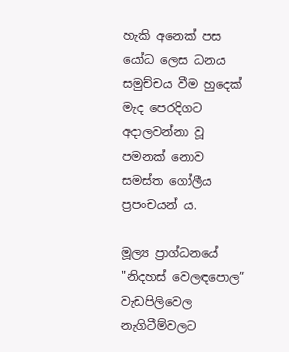හැකි අනෙක් පස යෝධ ලෙස ධනය සමුච්චය වීම හුදෙක් මැද පෙරදිගට අදාලවන්නා වූ පමනක් නොව සමස්ත ගෝලීය ප්‍රපංචයන් ය.

මූල්‍ය ප්‍රාග්ධනයේ "නිදහස් වෙලඳපොල” වැඩපිලිවෙල නැගිටීම්වලට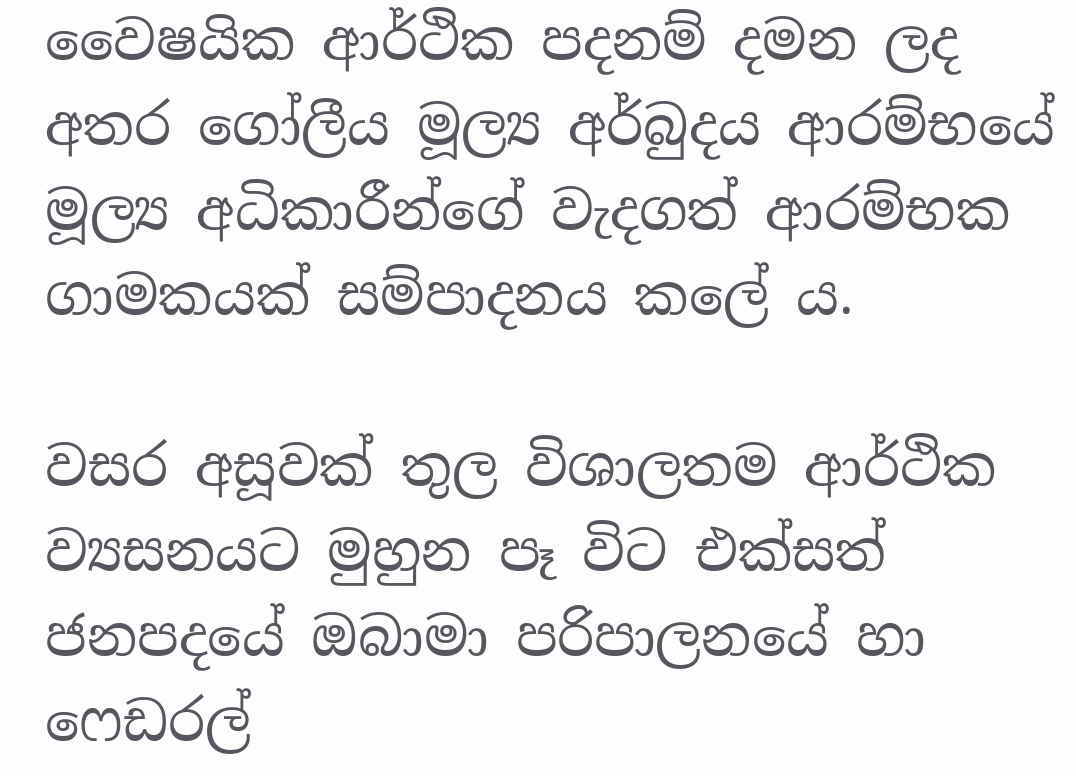වෛෂයික ආර්ථික පදනම් දමන ලද අතර ගෝලීය මූල්‍ය අර්බුදය ආරම්භයේ මූල්‍ය අධිකාරීන්ගේ වැදගත් ආරම්භක ගාමකයක් සම්පාදනය කලේ ය.

වසර අසූවක් තුල විශාලතම ආර්ථික ව්‍යසනයට මුහුන පෑ විට එක්සත් ජනපදයේ ඔබාමා පරිපාලනයේ හා ෆෙඩරල්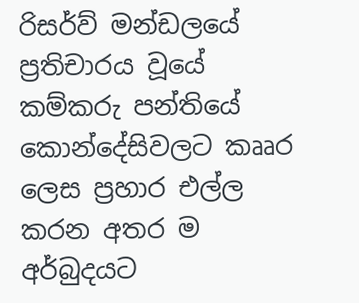රිසර්ව් මන්ඩලයේ ප්‍රතිචාරය වූයේ කම්කරු පන්තියේ කොන්දේසිවලට කෲර ලෙස ප්‍රහාර එල්ල කරන අතර ම අර්බුදයට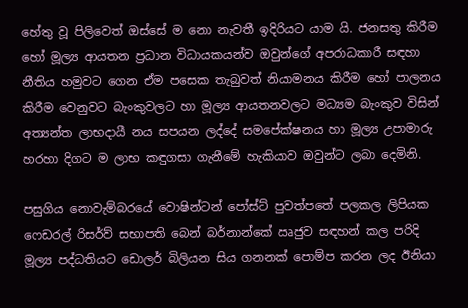හේතු වූ පිලිවෙත් ඔස්සේ ම නො නැවතී ඉදිරියට යාම යි. ජනසතු කිරීම හෝ මූල්‍ය ආයතන ප්‍රධාන විධායකයන්ව ඔවුන්ගේ අපරාධකාරී සඳහා නීතිය හමුවට ගෙන ඒම පසෙක තැබුවත් නියාමනය කිරීම හෝ පාලනය කිරීම වෙනුවට බැංකුවලට හා මූල්‍ය ආයතනවලට මධ්‍යම බැංකුව විසින් අත්‍යන්ත ලාභදායී නය සපයන ලද්දේ සමපේක්ෂනය හා මූල්‍ය උපාමාරු හරහා දිගට ම ලාභ කඳුගසා ගැනීමේ හැකියාව ඔවුන්ට ලබා දෙමිනි.

පසුගිය නොවැම්බරයේ වොෂින්ටන් පෝස්ට් පුවත්පතේ පලකල ලිපියක ෆෙඩරල් රිසර්ව් සභාපති බෙන් බර්නාන්කේ ඍජුව සඳහන් කල පරිදි මූල්‍ය පද්ධතියට ඩොලර් බිලියන සිය ගනනක් පොම්ප කරන ලද ඊනියා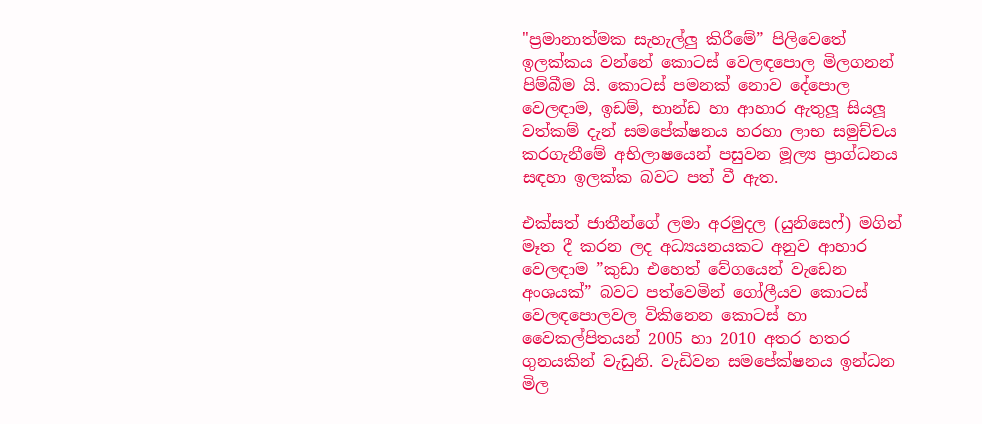"ප්‍රමානාත්මක සැහැල්ලු කිරීමේ” පිලිවෙතේ ඉලක්කය වන්නේ කොටස් වෙලඳපොල මිලගනන් පිම්බීම යි. කොටස් පමනක් නොව දේපොල වෙලඳාම, ඉඩම්, භාන්ඩ හා ආහාර ඇතුලූ සියලූ වත්කම් දැන් සමපේක්ෂනය හරහා ලාභ සමුච්චය කරගැනීමේ අභිලාෂයෙන් පසුවන මූල්‍ය ප්‍රාග්ධනය සඳහා ඉලක්ක බවට පත් වී ඇත.

එක්සත් ජාතීන්ගේ ලමා අරමුදල (යුනිසෙෆ්) මගින් මෑත දී කරන ලද අධ්‍යයනයකට අනුව ආහාර වෙලඳාම ”කුඩා එහෙත් වේගයෙන් වැඩෙන අංශයක්” බවට පත්වෙමින් ගෝලීයව කොටස් වෙලඳපොලවල විකිනෙන කොටස් හා වෛකල්පිතයන් 2005 හා 2010 අතර හතර ගුනයකින් වැඩුනි. වැඩිවන සමපේක්ෂනය ඉන්ධන මිල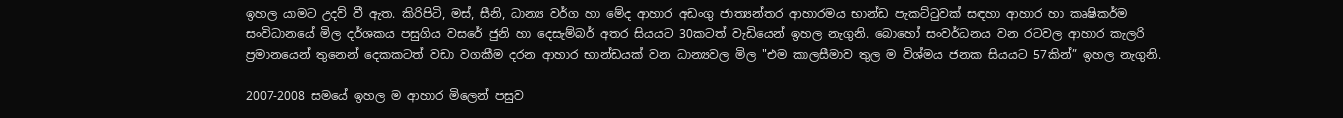ඉහල යාමට උදව් වී ඇත. කිරිපිටි, මස්, සීනි, ධාන්‍ය වර්ග හා මේද ආහාර අඩංගු ජාත්‍යන්තර ආහාරමය භාන්ඩ පැකට්ටුවක් සඳහා ආහාර හා කෘෂිකර්ම සංවිධානයේ මිල දර්ශකය පසුගිය වසරේ ජුනි හා දෙසැම්බර් අතර සියයට 30කටත් වැඩියෙන් ඉහල නැගුනි. බොහෝ සංවර්ධනය වන රටවල ආහාර කැලරි ප්‍රමානයෙන් තුනෙන් දෙකකටත් වඩා වගකීම දරන ආහාර භාන්ඩයක් වන ධාන්‍යවල මිල "එම කාලසීමාව තුල ම විශ්මය ජනක සියයට 57කින්” ඉහල නැගුනි.

2007-2008 සමයේ ඉහල ම ආහාර මිලෙන් පසුව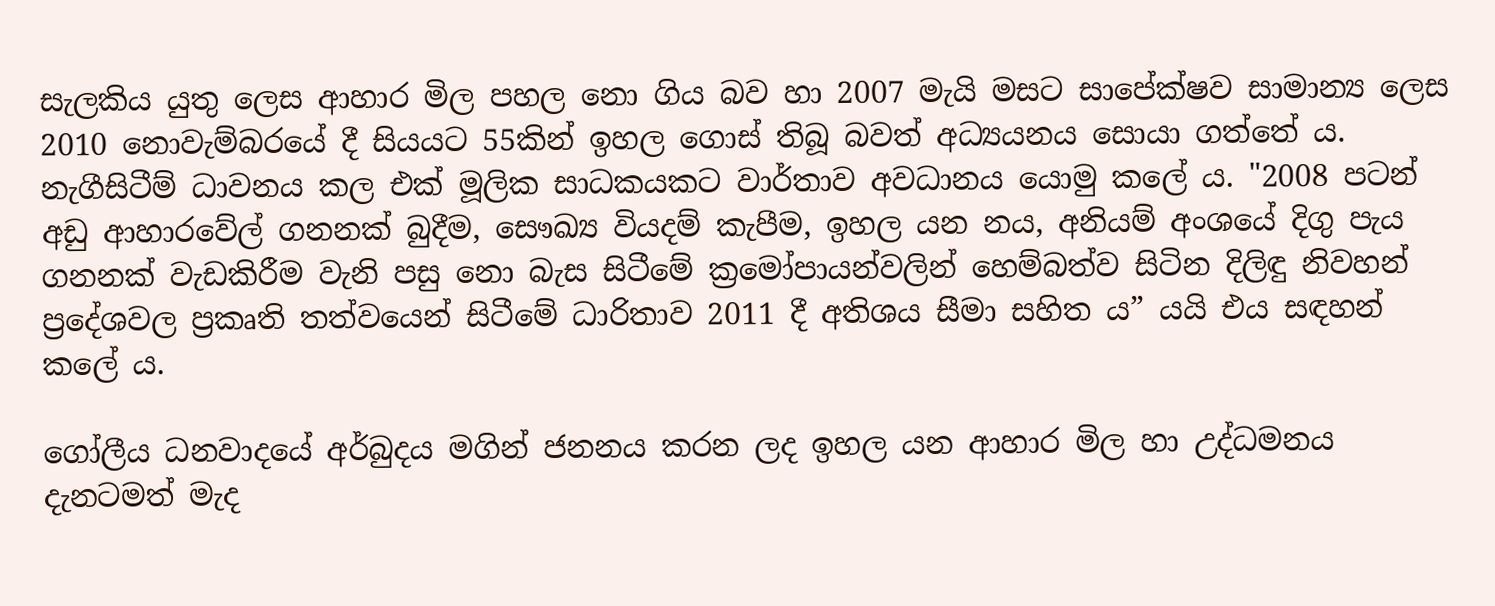සැලකිය යුතු ලෙස ආහාර මිල පහල නො ගිය බව හා 2007 මැයි මසට සාපේක්ෂව සාමාන්‍ය ලෙස 2010 නොවැම්බරයේ දී සියයට 55කින් ඉහල ගොස් තිබූ බවත් අධ්‍යයනය සොයා ගත්තේ ය. නැගීසිටීම් ධාවනය කල එක් මූලික සාධකයකට වාර්තාව අවධානය යොමු කලේ ය. "2008 පටන් අඩු ආහාරවේල් ගනනක් බුදීම, සෞඛ්‍ය වියදම් කැපීම, ඉහල යන නය, අනියම් අංශයේ දිගු පැය ගනනක් වැඩකිරීම වැනි පසු නො බැස සිටීමේ ක්‍රමෝපායන්වලින් හෙම්බත්ව සිටින දිලිඳු නිවහන් ප්‍රදේශවල ප්‍රකෘති තත්වයෙන් සිටීමේ ධාරිතාව 2011 දී අතිශය සීමා සහිත ය” යයි එය සඳහන් කලේ ය.

ගෝලීය ධනවාදයේ අර්බුදය මගින් ජනනය කරන ලද ඉහල යන ආහාර මිල හා උද්ධමනය දැනටමත් මැද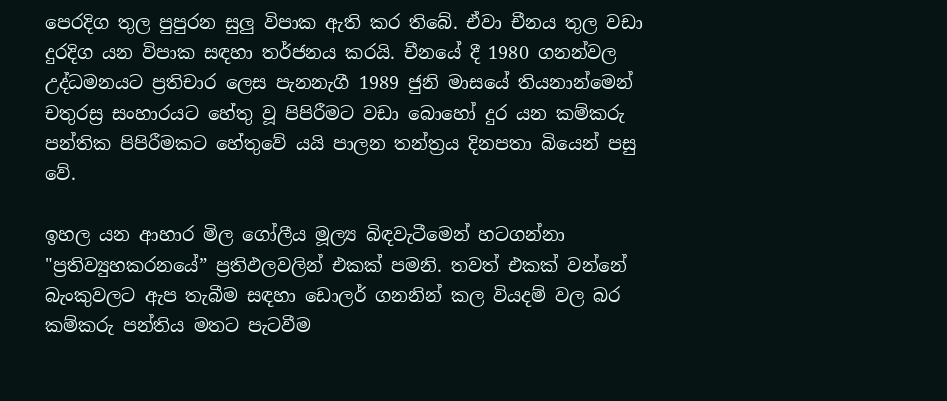පෙරදිග තුල පුපුරන සුලු විපාක ඇති කර තිබේ. ඒවා චීනය තුල වඩා දුරදිග යන විපාක සඳහා තර්ජනය කරයි. චීනයේ දී 1980 ගනන්වල උද්ධමනයට ප්‍රතිචාර ලෙස පැනනැගී 1989 ජුනි මාසයේ තියනාන්මෙන් චතුරස්‍ර සංහාරයට හේතු වූ පිපිරීමට වඩා බොහෝ දුර යන කම්කරු පන්තික පිපිරීමකට හේතුවේ යයි පාලන තන්ත්‍රය දිනපතා බියෙන් පසු වේ.

ඉහල යන ආහාර මිල ගෝලීය මූල්‍ය බිඳවැටීමෙන් හටගන්නා "ප්‍රතිව්‍යුහකරනයේ” ප්‍රතිඵලවලින් එකක් පමනි. තවත් එකක් වන්නේ බැංකුවලට ඇප තැබීම සඳහා ඩොලර් ගනනින් කල වියදම් වල බර කම්කරු පන්තිය මතට පැටවීම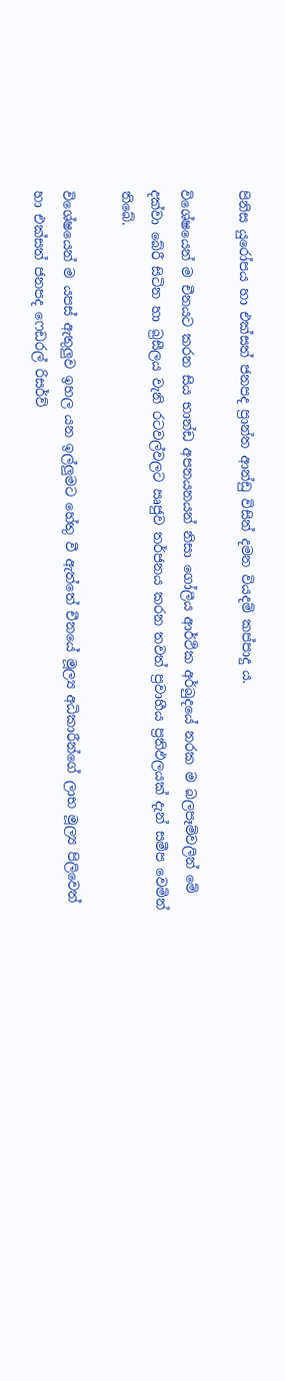පිනිස යුරෝපය හා එක්සත් ජනපද ප්‍රාන්ත ආන්ඩු විසින් දමන වියදම් කප්පාදු ය.

විශේෂයෙන් ම චීනයට කරන සිය භාන්ඩ අපනයනයන් නිසා ගෝලීය ආර්ථික අර්බුදයේ නරක ම බලපෑම්වලින් මේ දක්වා බේරී සිටින හා බ්‍රසීලය වැනි රටවල්වලට ඍජුව තර්ජනය කරන තවත් ප්‍රවාහීය ප්‍රතිඵලයක් දැන් සමීප වෙමින් තිබේ.

විශේෂයෙන් ම යපස් ඇතුලුව ඉහල යන ඉල්ලුමට හේතු වී ඇත්තේ චීනයේ මූල්‍ය අධිකාරීන්ගේ ලාභ මූල්‍ය පිලිවෙත් හා එක්සත් ජනපද ෆෙඩරල් රිසර්ව්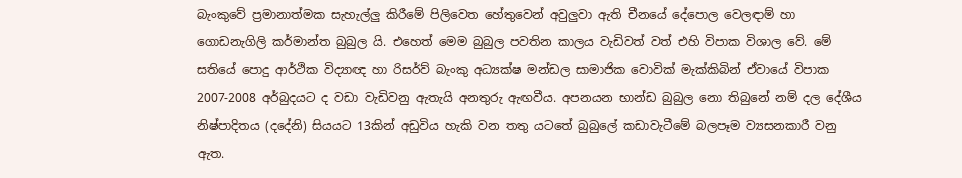බැංකුවේ ප්‍රමානාත්මක සැහැල්ලු කිරීමේ පිලිවෙත හේතුවෙන් අවුලුවා ඇති චීනයේ දේපොල වෙලඳාම් හා ගොඩනැගිලි කර්මාන්ත බුබුල යි. එහෙත් මෙම බුබුල පවතින කාලය වැඩිවත් වත් එහි විපාක විශාල වේ. මේ සතියේ පොදු ආර්ථික විද්‍යාඥ හා රිසර්ව් බැංකු අධ්‍යක්ෂ මන්ඩල සාමාජික වොවික් මැක්කිබින් ඒවායේ විපාක 2007-2008 අර්බුදයට ද වඩා වැඩිවනු ඇතැයි අනතුරු ඇඟවීය. අපනයන භාන්ඩ බුබුල නො තිබුනේ නම් දල දේශීය නිෂ්පාදිතය (දදේනි) සියයට 13කින් අඩුවිය හැකි වන තතු යටතේ බුබුලේ කඩාවැටීමේ බලපෑම ව්‍යසනකාරී වනු ඇත.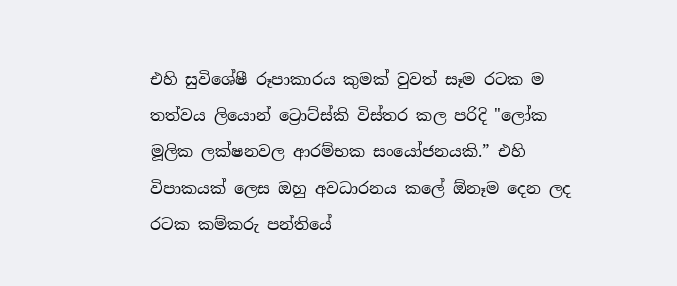එහි සුවිශේෂී රූපාකාරය කුමක් වුවත් සෑම රටක ම තත්වය ලියොන් ට්‍රොට්ස්කි විස්තර කල පරිදි "ලෝක මූලික ලක්ෂනවල ආරම්භක සංයෝජනයකි.” එහි විපාකයක් ලෙස ඔහු අවධාරනය කලේ ඕනෑම දෙන ලද රටක කම්කරු පන්තියේ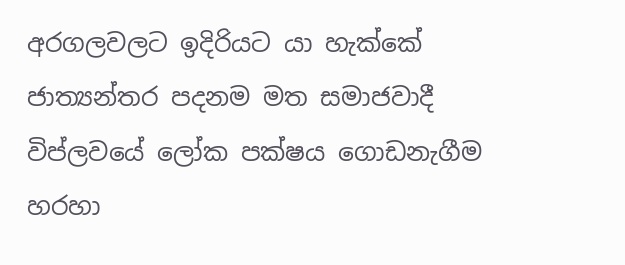අරගලවලට ඉදිරියට යා හැක්කේ ජාත්‍යන්තර පදනම මත සමාජවාදී විප්ලවයේ ලෝක පක්ෂය ගොඩනැගීම හරහා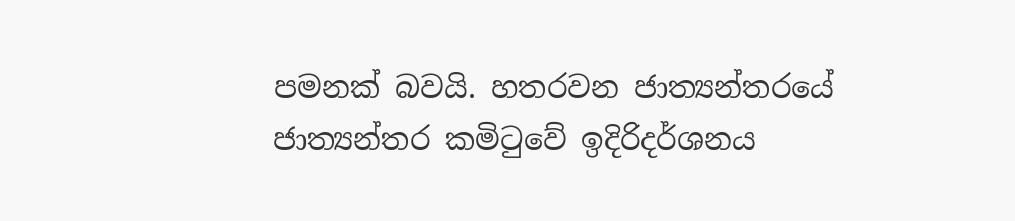පමනක් බවයි. හතරවන ජාත්‍යන්තරයේ ජාත්‍යන්තර කමිටුවේ ඉදිරිදර්ශනය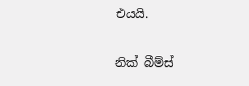එයයි.

නික් බීම්ස්